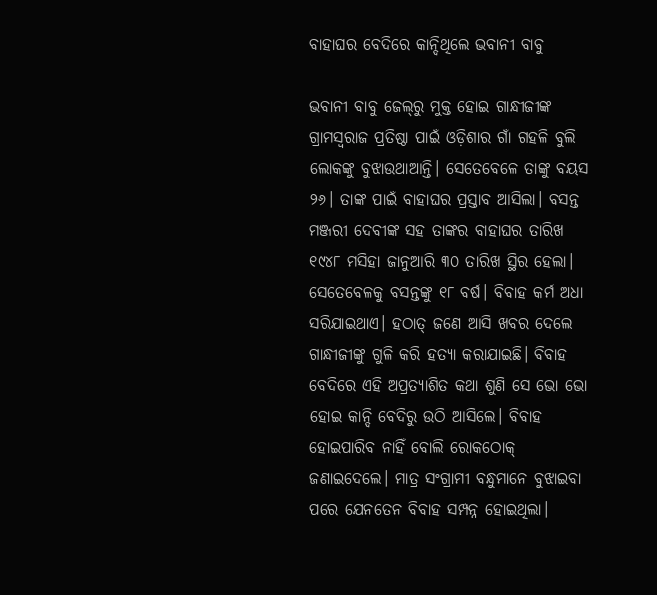ବାହାଘର ବେଦିରେ କାନ୍ଦିଥିଲେ ଭବାନୀ ବାବୁ

ଭବାନୀ ବାବୁ ଜେଲ୍‌ରୁ ମୁକ୍ତ ହୋଇ ଗାନ୍ଧୀଜୀଙ୍କ ଗ୍ରାମସ୍ବରାଜ ପ୍ରତିଷ୍ଠା ପାଇଁ ଓଡ଼ିଶାର ଗାଁ ଗହଳି ବୁଲି ଲୋକଙ୍କୁ ବୁଝାଉଥାଆନ୍ତି। ସେତେବେଳେ ତାଙ୍କୁ ବୟସ ୨୬। ତାଙ୍କ ପାଇଁ ବାହାଘର ପ୍ରସ୍ତାବ ଆସିଲା। ବସନ୍ତ ମଞ୍ଜରୀ ଦେବୀଙ୍କ ସହ ତାଙ୍କର ବାହାଘର ତାରିଖ ୧୯୪୮ ମସିହା ଜାନୁଆରି ୩୦ ତାରିଖ ସ୍ଥିର ହେଲା। ସେତେବେଳକୁ ବସନ୍ତଙ୍କୁ ୧୮ ବର୍ଷ। ବିବାହ କର୍ମ ଅଧା ସରିଯାଇଥାଏ। ହଠାତ୍ ଜଣେ ଆସି ଖବର ଦେଲେ ଗାନ୍ଧୀଜୀଙ୍କୁ ଗୁଳି କରି ହତ୍ୟା କରାଯାଇଛି। ବିବାହ ବେଦିରେ ଏହି ଅପ୍ରତ୍ୟାଶିତ କଥା ଶୁଣି ସେ ଭୋ ଭୋ ହୋଇ କାନ୍ଦି ବେଦିରୁ ଉଠି ଆସିଲେ। ବିବାହ ହୋଇପାରିବ ନାହିଁ ବୋଲି ରୋକଠୋକ୍‌ ଜଣାଇଦେଲେ। ମାତ୍ର ସଂଗ୍ରାମୀ ବନ୍ଧୁମାନେ ବୁଝାଇବା ପରେ ଯେନତେନ ବିବାହ ସମ୍ପନ୍ନ ହୋଇଥିଲା।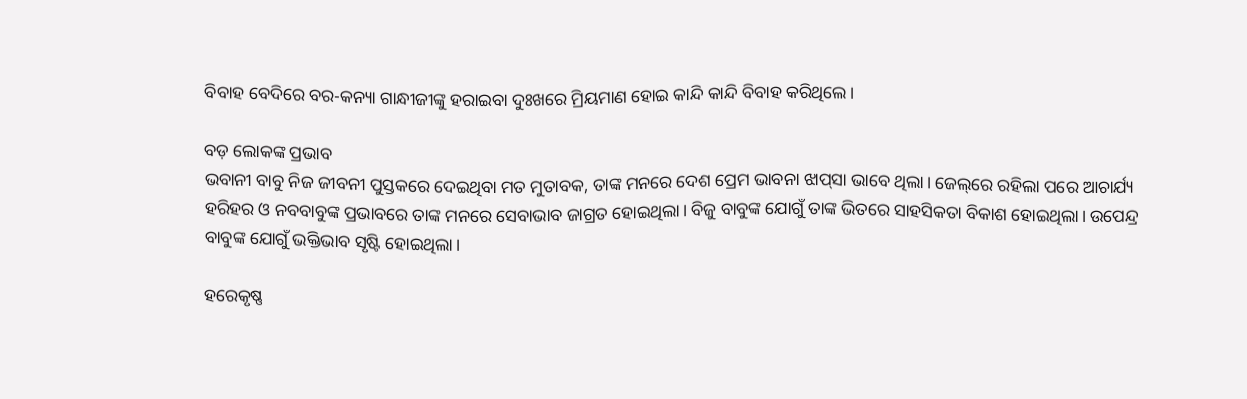ବିବାହ ବେଦିରେ ବର-କନ୍ୟା ଗାନ୍ଧୀଜୀଙ୍କୁ ହରାଇବା ଦୁଃଖରେ ମ୍ରିୟମାଣ ହୋଇ କାନ୍ଦି କାନ୍ଦି ବିବାହ କରିଥିଲେ।

ବଡ଼ ଲୋକଙ୍କ ପ୍ରଭାବ
ଭବାନୀ ବାବୁ ନିଜ ଜୀବନୀ ପୁସ୍ତକରେ ଦେଇଥିବା ମତ ମୁତାବକ, ତାଙ୍କ ମନରେ ଦେଶ ପ୍ରେମ ଭାବନା ଝାପ୍‌ସା ଭାବେ ଥିଲା। ଜେଲ୍‌ରେ ରହିଲା ପରେ ଆଚାର୍ଯ୍ୟ ହରିହର ଓ ନବବାବୁଙ୍କ ପ୍ରଭାବରେ ତାଙ୍କ ମନରେ ସେବାଭାବ ଜାଗ୍ରତ ହୋଇଥିଲା। ବିଜୁ ବାବୁଙ୍କ ଯୋଗୁଁ ତାଙ୍କ ଭିତରେ ସାହସିକତା ବିକାଶ ହୋଇଥିଲା। ଉପେନ୍ଦ୍ର ବାବୁଙ୍କ ଯୋଗୁଁ ଭକ୍ତିଭାବ ସୃଷ୍ଟି ହୋଇଥିଲା।

ହରେକୃଷ୍ଣ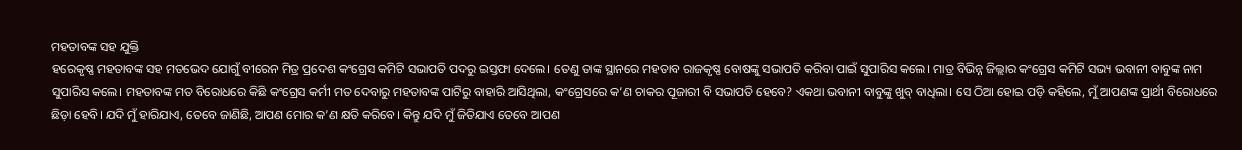ମହତାବଙ୍କ ସହ ଯୁକ୍ତି
ହରେକୃଷ୍ଣ ମହତାବଙ୍କ ସହ ମତଭେଦ ଯୋଗୁଁ ବୀରେନ ମିତ୍ର ପ୍ରଦେଶ କଂଗ୍ରେସ କମିଟି ସଭାପତି ପଦରୁ ଇସ୍ତଫା ଦେଲେ। ତେଣୁ ତାଙ୍କ ସ୍ଥାନରେ ମହତାବ ରାଜକୃଷ୍ଣ ବୋଷଙ୍କୁ ସଭାପତି କରିବା ପାଇଁ ସୁପାରିସ କଲେ। ମାତ୍ର ବିଭିନ୍ନ ଜିଲ୍ଲାର କଂଗ୍ରେସ କମିଟି ସଭ୍ୟ ଭବାନୀ ବାବୁଙ୍କ ନାମ ସୁପାରିସ କଲେ। ମହତାବଙ୍କ ମତ ବିରୋଧରେ କିଛି କଂଗ୍ରେସ କର୍ମୀ ମତ ଦେବାରୁ ମହତାବଙ୍କ ପାଟିରୁ ବାହାରି ଆସିଥିଲା, କଂଗ୍ରେସରେ କ’ଣ ଚାକର ପୂଜାରୀ ବି ସଭାପତି ହେବେ? ଏକଥା ଭବାନୀ ବାବୁଙ୍କୁ ଖୁବ୍‌ ବାଧିଲା। ସେ ଠିଆ ହୋଇ ପଡ଼ି କହିଲେ, ମୁଁ ଆପଣଙ୍କ ପ୍ରାର୍ଥୀ ବିରୋଧରେ ଛିଡ଼ା ହେବି। ଯଦି ମୁଁ ହାରିଯାଏ, ତେବେ ଜାଣିଛି, ଆପଣ ମୋର କ’ଣ କ୍ଷତି କରିବେ। କିନ୍ତୁ ଯଦି ମୁଁ ଜିତିଯାଏ ତେବେ ଆପଣ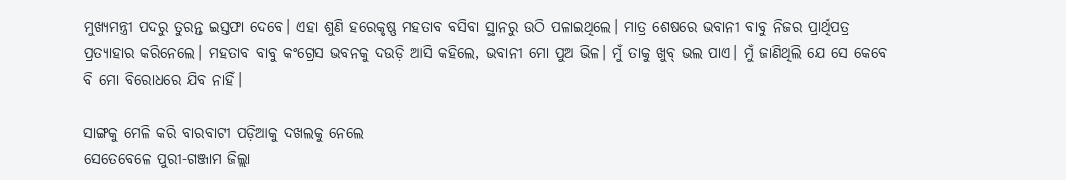ମୁଖ୍ୟମନ୍ତ୍ରୀ ପଦରୁ ତୁରନ୍ତ ଇସ୍ତଫା ଦେବେ। ଏହା ଶୁଣି ହରେକୃଷ୍ଣ ମହତାବ ବସିବା ସ୍ଥାନରୁ ଉଠି ପଳାଇଥିଲେ। ମାତ୍ର ଶେଷରେ ଭବାନୀ ବାବୁ ନିଜର ପ୍ରାର୍ଥିପତ୍ର ପ୍ରତ୍ୟାହାର କରିନେଲେ। ମହତାବ ବାବୁ କଂଗ୍ରେସ ଭବନକୁ ଦଉଡ଼ି ଆସି କହିଲେ, ଭବାନୀ ମୋ ପୁଅ ଭିଳ। ମୁଁ ତାକୁ ଖୁବ୍‌ ଭଲ ପାଏ। ମୁଁ ଜାଣିଥି‌ଲି ଯେ ସେ କେବେ ବି ମୋ ବିରୋଧରେ ଯିବ ନାହିଁ।

ସାଙ୍ଗକୁ ମେଳି କରି ବାରବାଟୀ ପଡ଼ିଆକୁ ଦଖଲକୁ ନେଲେ
ସେତେବେଳେ ପୁରୀ-ଗଞ୍ଜାମ ଜିଲ୍ଲା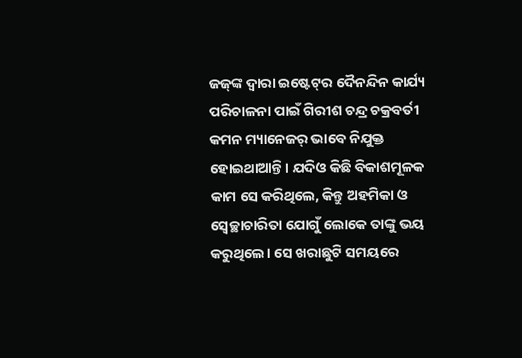ଜଜ୍‌ଙ୍କ ଦ୍ବାରା ଇଷ୍ଟେଟ୍‌ର ଦୈନନ୍ଦିନ କାର୍ଯ୍ୟ ପରିଚାଳନା ପାଇଁ ଗିରୀଶ ଚନ୍ଦ୍ର ଚକ୍ରବର୍ତୀ କମନ ମ୍ୟାନେଜର୍‌ ଭାବେ ନିଯୁକ୍ତ ହୋଇଥାଆନ୍ତି। ଯଦିଓ କିଛି ବିକାଶମୂଳକ କାମ ସେ କରିଥିଲେ, କିନ୍ତୁ ଅହମିକା ଓ ସ୍ବେଚ୍ଛାଚାରିତା ଯୋଗୁଁ ଲୋକେ ‌ତାଙ୍କୁ ଭୟ କରୁଥିଲେ। ସେ ଖରାଛୁଟି ସମୟରେ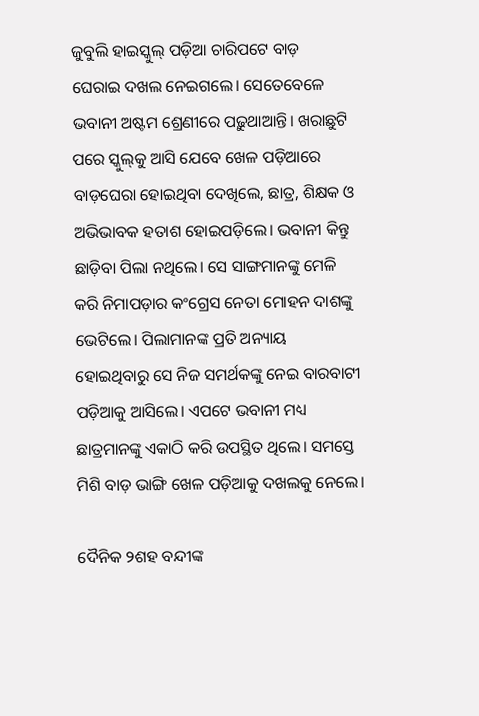ଜୁବୁଲି ହାଇସ୍କୁଲ୍‌ ପଡ଼ିଆ ଚାରିପଟେ ବାଡ଼ ଘେରାଇ ‌ଦଖଲ ନେଇଗଲେ। ସେତେବେଳେ ଭବାନୀ ଅଷ୍ଟମ ଶ୍ରେଣୀରେ ପଢ଼ୁଥାଆନ୍ତି। ଖରାଛୁଟି ପରେ ସ୍କୁଲ୍‌କୁ ଆସି ଯେବେ ଖେଳ ପଡ଼ିଆରେ ବାଡ଼ଘେରା ହୋଇଥିବା ଦେଖିଲେ, ଛାତ୍ର, ଶିକ୍ଷକ ଓ ଅଭିଭାବକ ହତାଶ ହୋଇପଡ଼ିଲେ। ଭବାନୀ କିନ୍ତୁ ଛାଡ଼ିବା ପିଲା ନଥିଲେ। ସେ ସାଙ୍ଗମାନଙ୍କୁ ମେଳି କରି ନିମାପଡ଼ାର କଂଗ୍ରେସ ନେତା ମୋହନ ଦାଶଙ୍କୁ ଭେଟିଲେ। ପିଲାମାନଙ୍କ ପ୍ରତି ଅନ୍ୟାୟ ହୋଇଥିବାରୁ ସେ ନିଜ ସମର୍ଥକଙ୍କୁ ନେଇ ବାରବାଟୀ ପଡ଼ିଆକୁ ଆସିଲେ। ଏପଟେ ଭବାନୀ ମଧ୍ୟ ଛାତ୍ରମାନଙ୍କୁ ଏକାଠି କରି ଉପସ୍ଥିତ ଥିଲେ। ସମସ୍ତେ ମିଶି ବାଡ଼ ଭାଙ୍ଗି ଖେଳ ପଡ଼ିଆକୁ ଦଖଲକୁ ନେଲେ।

ଦୈନିକ ୨ଶହ ବନ୍ଦୀଙ୍କ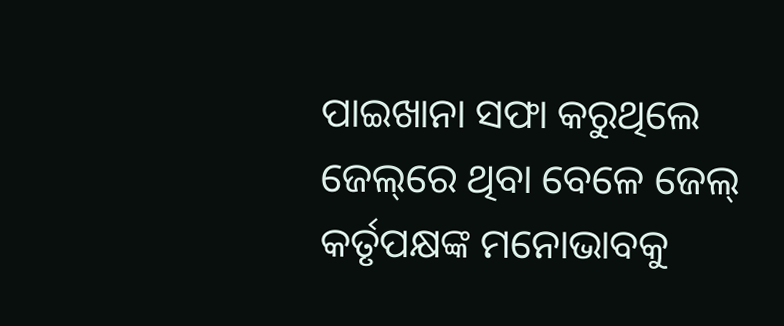ପାଇଖାନା ସଫା କରୁଥିଲେ
ଜେଲ୍‌ରେ ଥିବା ବେଳେ ଜେଲ୍ କର୍ତୃପକ୍ଷଙ୍କ ମନୋଭାବକୁ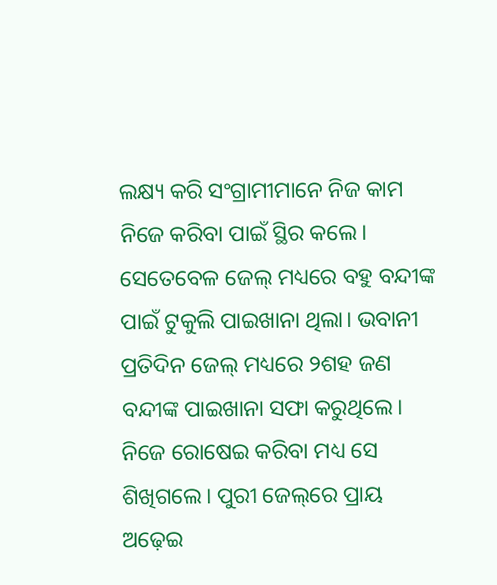ଲକ୍ଷ୍ୟ କରି ସଂଗ୍ରାମୀମାନେ ନିଜ କାମ ନିଜେ କରିବା ପାଇଁ ସ୍ଥିର କଲେ। ସେତେବେଳ ଜେଲ୍‌ ମଧ୍ୟରେ ବହୁ ବନ୍ଦୀଙ୍କ ପାଇଁ ଟୁକୁଲି ପାଇଖାନା ଥିଲା। ଭବାନୀ ପ୍ରତିଦିନ ଜେଲ୍‌ ମଧ୍ୟରେ ୨ଶହ ଜଣ ବନ୍ଦୀଙ୍କ ପାଇଖାନା ସଫା କରୁଥିଲେ। ନିଜେ ରୋଷେଇ କରିବା ମଧ୍ୟ ସେ ଶିଖିଗଲେ। ପୁରୀ ଜେଲ୍‌ରେ ପ୍ରାୟ ଅଢ଼େଇ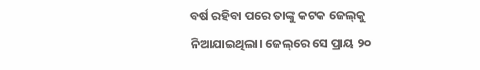ବର୍ଷ ରହିବା ପରେ ତାଙ୍କୁ କଟକ ଜେଲ୍‌କୁ ନିଆଯାଇଥିଲା। ଜେଲ୍‌ରେ ସେ ପ୍ରାୟ ୨୦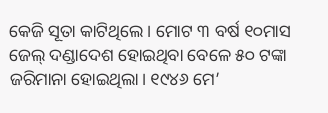କେଜି ସୂତା କାଟିଥିଲେ। ମୋଟ ୩ ବର୍ଷ ୧୦ମାସ ଜେଲ୍ ଦଣ୍ଡାଦେଶ ହୋଇଥିବା ବ‌େଳେ ୫୦ ଟଙ୍କା ଜରିମାନା ହୋଇଥିଲା। ୧୯୪୬ ମେ’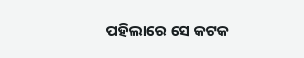ପହିଲା‌ରେ ସେ କଟକ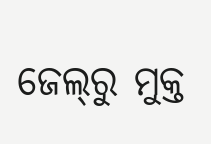ଜେଲ୍‌ରୁ ମୁକ୍ତ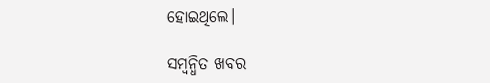ହୋଇଥିଲେ।

ସମ୍ବନ୍ଧିତ ଖବର